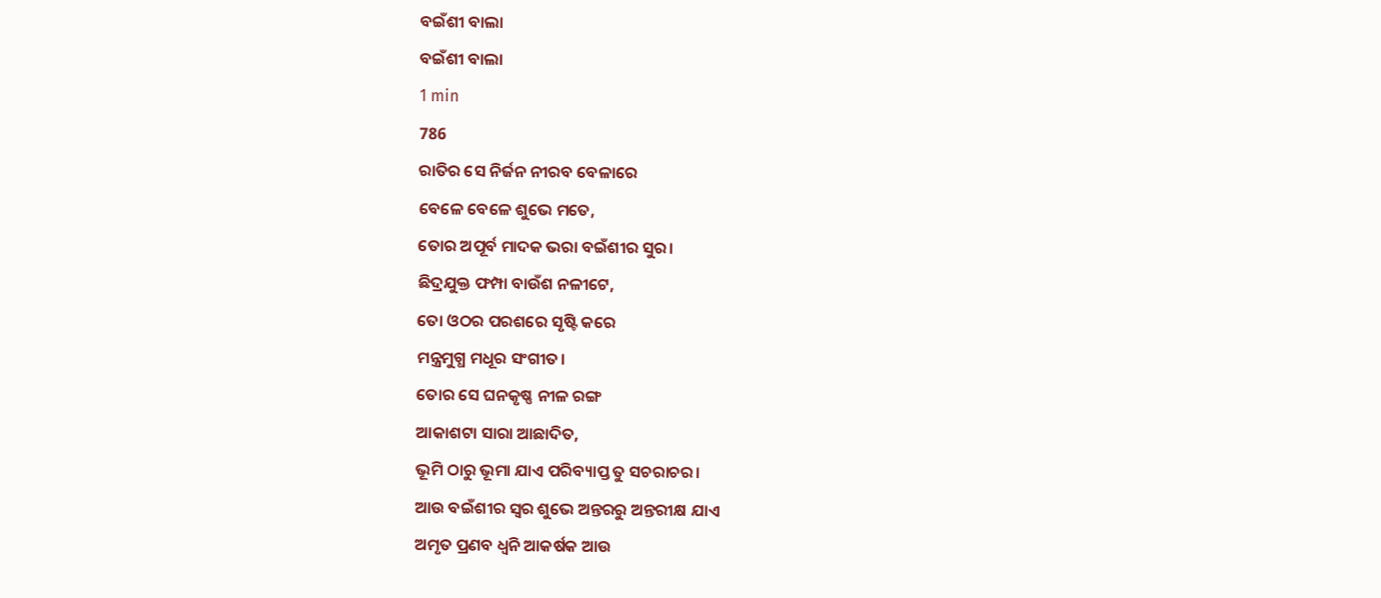ବଇଁଶୀ ବାଲା
ବଇଁଶୀ ବାଲା
1 min
786
ରାତିର ସେ ନିର୍ଜନ ନୀରବ ବେଳାରେ
ବେଳେ ବେଳେ ଶୁଭେ ମତେ,
ତୋର ଅପୂର୍ବ ମାଦକ ଭରା ବଇଁଶୀର ସୁର।
ଛିଦ୍ରଯୁକ୍ତ ଫମ୍ପା ବାଉଁଶ ନଳୀଟେ,
ତୋ ଓଠର ପରଶରେ ସୃଷ୍ଟି କରେ
ମନ୍ତ୍ରମୁଗ୍ଧ ମଧୂର ସଂଗୀତ।
ତୋର ସେ ଘନକୃଷ୍ଣ ନୀଳ ରଙ୍ଗ
ଆକାଶଟା ସାରା ଆଛାଦିତ,
ଭୂମି ଠାରୁ ଭୂମା ଯାଏ ପରିବ୍ୟାପ୍ତ ତୁ ସଚରାଚର।
ଆଉ ବଇଁଶୀର ସ୍ୱର ଶୁଭେ ଅନ୍ତରରୁ ଅନ୍ତରୀକ୍ଷ ଯାଏ
ଅମୃତ ପ୍ରଣବ ଧ୍ୱନି ଆକର୍ଷକ ଆଉ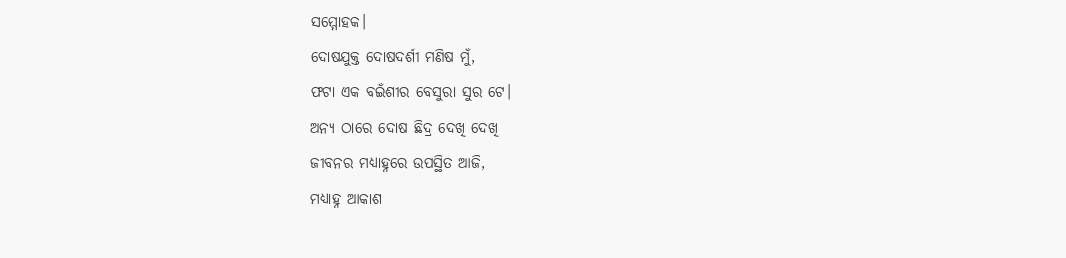ସମ୍ମୋହକ।
ଦୋଷଯୁକ୍ତ ଦୋଷଦର୍ଶୀ ମଣିଷ ମୁଁ,
ଫଟା ଏକ ବଇଁଶୀର ବେସୁରା ସୁର ଟେ।
ଅନ୍ୟ ଠାରେ ଦୋଷ ଛିଦ୍ର ଦେଖି ଦେଖି
ଜୀବନର ମଧ୍ୟାହ୍ନରେ ଉପସ୍ଥିତ ଆଜି,
ମଧ୍ୟାହ୍ନ ଆକାଶ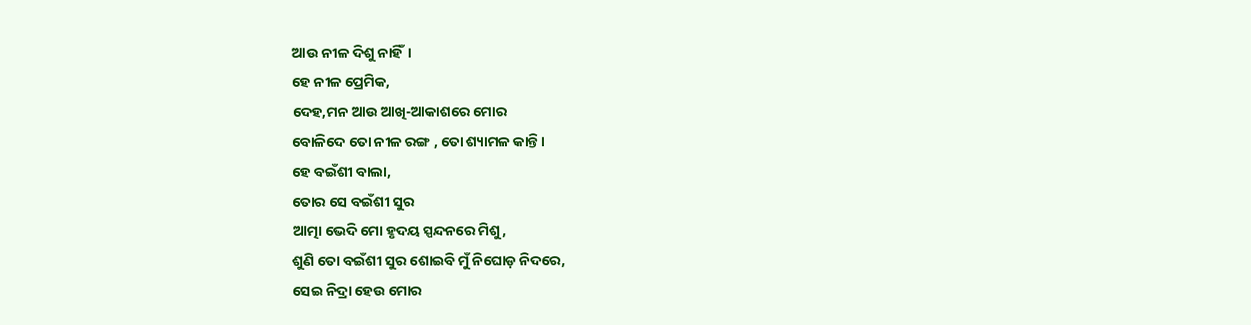ଆଉ ନୀଳ ଦିଶୁ ନାହିଁ।
ହେ ନୀଳ ପ୍ରେମିକ,
ଦେହ,ମନ ଆଉ ଆଖି-ଆକାଶରେ ମୋର
ବୋଳିଦେ ତୋ ନୀଳ ରଙ୍ଗ , ତୋ ଶ୍ୟାମଳ କାନ୍ତି।
ହେ ବଇଁଶୀ ବାଲା,
ତୋର ସେ ବଇଁଶୀ ସୁର
ଆତ୍ମା ଭେଦି ମୋ ହୃଦୟ ସ୍ପନ୍ଦନରେ ମିଶୁ,
ଶୁଣି ତୋ ବଇଁଶୀ ସୁର ଶୋଇବି ମୁଁ ନିଘୋଡ଼ ନିଦରେ,
ସେଇ ନିଦ୍ରା ହେଉ ମୋର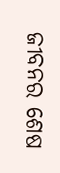ଜୀବନର ଶେଷ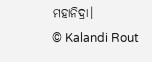ମହାନିଦ୍ରା।
© Kalandi Rout